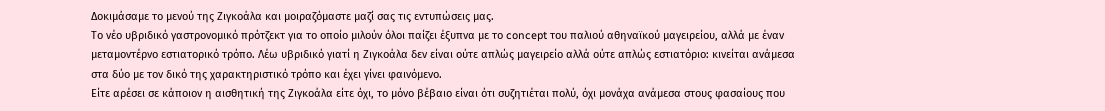Δοκιμάσαμε το μενού της Ζιγκοάλα και μοιραζόμαστε μαζί σας τις εντυπώσεις μας.
Το νέο υβριδικό γαστρονομικό πρότζεκτ για το οποίο μιλούν όλοι παίζει έξυπνα με το concept του παλιού αθηναϊκού μαγειρείου, αλλά με έναν μεταμοντέρνο εστιατορικό τρόπο. Λέω υβριδικό γιατί η Ζιγκοάλα δεν είναι ούτε απλώς μαγειρείο αλλά ούτε απλώς εστιατόριο: κινείται ανάμεσα στα δύο με τον δικό της χαρακτηριστικό τρόπο και έχει γίνει φαινόμενο.
Είτε αρέσει σε κάποιον η αισθητική της Ζιγκοάλα είτε όχι, το μόνο βέβαιο είναι ότι συζητιέται πολύ, όχι μονάχα ανάμεσα στους φασαίους που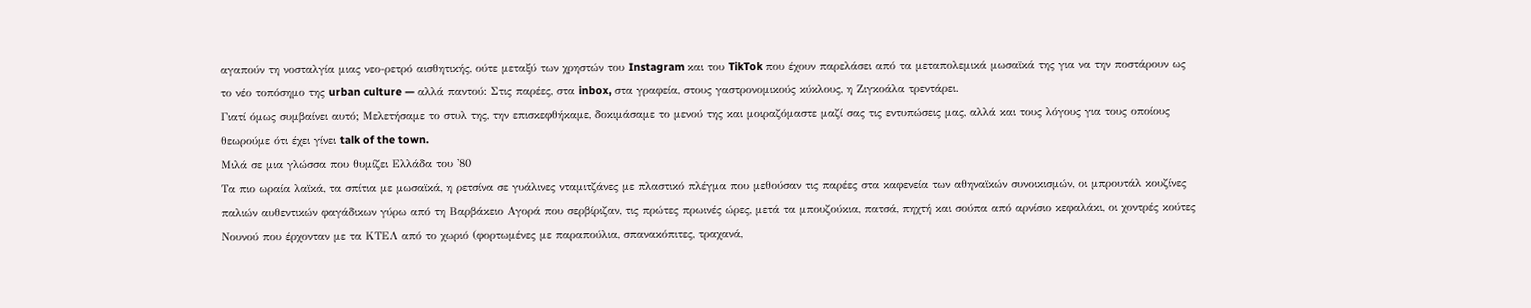αγαπούν τη νοσταλγία μιας νεο-ρετρό αισθητικής, ούτε μεταξύ των χρηστών του Instagram και του TikTok που έχουν παρελάσει από τα μεταπολεμικά μωσαϊκά της για να την ποστάρουν ως το νέο τοπόσημο της urban culture — αλλά παντού: Στις παρέες, στα inbox, στα γραφεία, στους γαστρονομικούς κύκλους, η Ζιγκοάλα τρεντάρει.
Γιατί όμως συμβαίνει αυτό; Μελετήσαμε το στυλ της, την επισκεφθήκαμε, δοκιμάσαμε το μενού της και μοιραζόμαστε μαζί σας τις εντυπώσεις μας, αλλά και τους λόγους για τους οποίους θεωρούμε ότι έχει γίνει talk of the town.
Μιλά σε μια γλώσσα που θυμίζει Ελλάδα του '80
Τα πιο ωραία λαϊκά, τα σπίτια με μωσαϊκά, η ρετσίνα σε γυάλινες νταμιτζάνες με πλαστικό πλέγμα που μεθούσαν τις παρέες στα καφενεία των αθηναϊκών συνοικισμών, οι μπρουτάλ κουζίνες παλιών αυθεντικών φαγάδικων γύρω από τη Βαρβάκειο Αγορά που σερβίριζαν, τις πρώτες πρωινές ώρες, μετά τα μπουζούκια, πατσά, πηχτή και σούπα από αρνίσιο κεφαλάκι, οι χοντρές κούτες Νουνού που έρχονταν με τα ΚΤΕΛ από το χωριό (φορτωμένες με παραπούλια, σπανακόπιτες, τραχανά,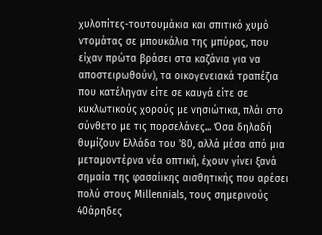χυλοπίτες-τουτουμάκια και σπιτικό χυμό ντομάτας σε μπουκάλια της μπύρας, που είχαν πρώτα βράσει στα καζάνια για να αποστειρωθούν), τα οικογενειακά τραπέζια που κατέληγαν είτε σε καυγά είτε σε κυκλωτικούς χορούς με νησιώτικα, πλάι στο σύνθετο με τις πορσελάνες... Όσα δηλαδή θυμίζουν Ελλάδα του '80, αλλά μέσα από μια μεταμοντέρνα νέα οπτική, έχουν γίνει ξανά σημαία της φασαίικης αισθητικής που αρέσει πολύ στους Millennials, τους σημερινούς 40άρηδες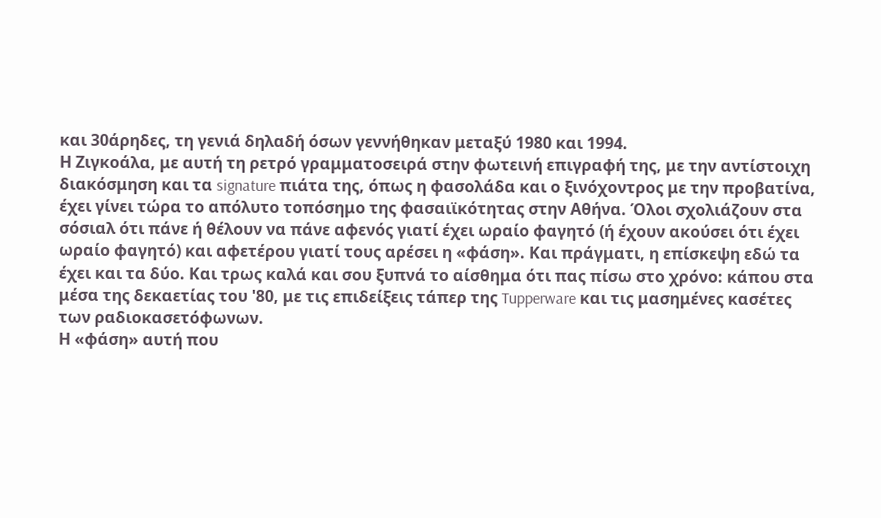και 30άρηδες, τη γενιά δηλαδή όσων γεννήθηκαν μεταξύ 1980 και 1994.
Η Ζιγκοάλα, με αυτή τη ρετρό γραμματοσειρά στην φωτεινή επιγραφή της, με την αντίστοιχη διακόσμηση και τα signature πιάτα της, όπως η φασολάδα και ο ξινόχοντρος με την προβατίνα, έχει γίνει τώρα το απόλυτο τοπόσημο της φασαιϊκότητας στην Αθήνα. Όλοι σχολιάζουν στα σόσιαλ ότι πάνε ή θέλουν να πάνε αφενός γιατί έχει ωραίο φαγητό (ή έχουν ακούσει ότι έχει ωραίο φαγητό) και αφετέρου γιατί τους αρέσει η «φάση». Και πράγματι, η επίσκεψη εδώ τα έχει και τα δύο. Και τρως καλά και σου ξυπνά το αίσθημα ότι πας πίσω στο χρόνο: κάπου στα μέσα της δεκαετίας του '80, με τις επιδείξεις τάπερ της Tupperware και τις μασημένες κασέτες των ραδιοκασετόφωνων.
Η «φάση» αυτή που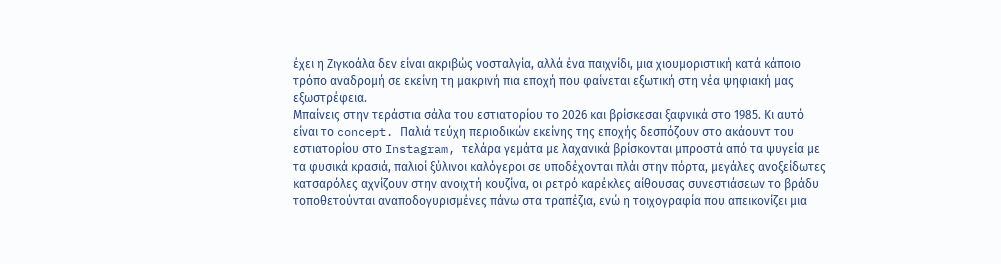έχει η Ζιγκοάλα δεν είναι ακριβώς νοσταλγία, αλλά ένα παιχνίδι, μια χιουμοριστική κατά κάποιο τρόπο αναδρομή σε εκείνη τη μακρινή πια εποχή που φαίνεται εξωτική στη νέα ψηφιακή μας εξωστρέφεια.
Μπαίνεις στην τεράστια σάλα του εστιατορίου το 2026 και βρίσκεσαι ξαφνικά στο 1985. Kι αυτό είναι το concept. Παλιά τεύχη περιοδικών εκείνης της εποχής δεσπόζουν στο ακάουντ του εστιατορίου στο Instagram, τελάρα γεμάτα με λαχανικά βρίσκονται μπροστά από τα ψυγεία με τα φυσικά κρασιά, παλιοί ξύλινοι καλόγεροι σε υποδέχονται πλάι στην πόρτα, μεγάλες ανοξείδωτες κατσαρόλες αχνίζουν στην ανοιχτή κουζίνα, οι ρετρό καρέκλες αίθουσας συνεστιάσεων το βράδυ τοποθετούνται αναποδογυρισμένες πάνω στα τραπέζια, ενώ η τοιχογραφία που απεικονίζει μια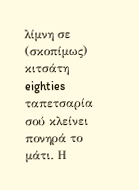λίμνη σε (σκοπίμως) κιτσάτη eighties ταπετσαρία σού κλείνει πονηρά το μάτι. Η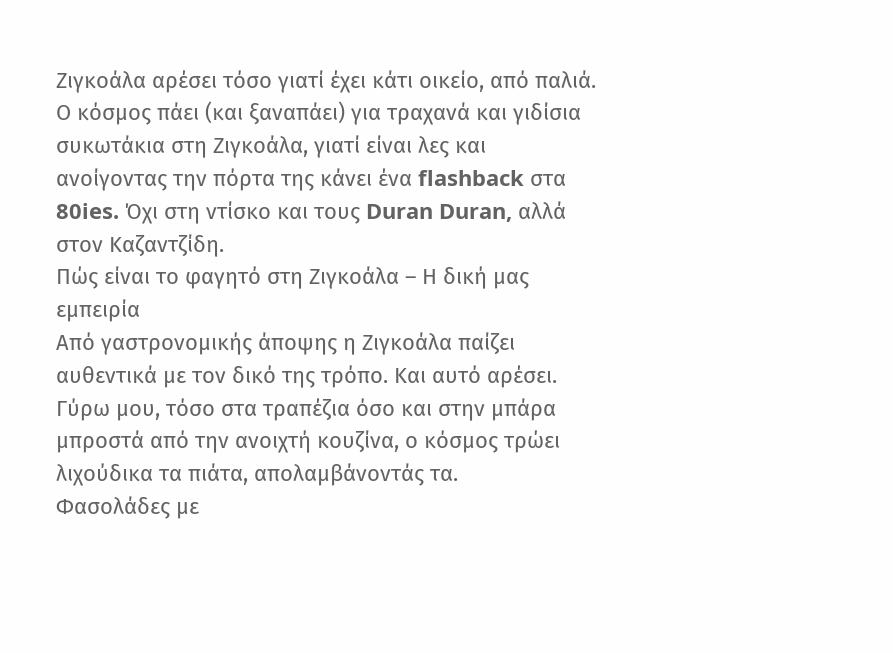Ζιγκοάλα αρέσει τόσο γιατί έχει κάτι οικείο, από παλιά.
Ο κόσμος πάει (και ξαναπάει) για τραχανά και γιδίσια συκωτάκια στη Ζιγκοάλα, γιατί είναι λες και ανοίγοντας την πόρτα της κάνει ένα flashback στα 80ies. Όχι στη ντίσκο και τους Duran Duran, αλλά στον Καζαντζίδη.
Πώς είναι το φαγητό στη Ζιγκοάλα – Η δική μας εμπειρία
Από γαστρονομικής άποψης η Ζιγκοάλα παίζει αυθεντικά με τον δικό της τρόπο. Και αυτό αρέσει. Γύρω μου, τόσο στα τραπέζια όσο και στην μπάρα μπροστά από την ανοιχτή κουζίνα, ο κόσμος τρώει λιχούδικα τα πιάτα, απολαμβάνοντάς τα.
Φασολάδες με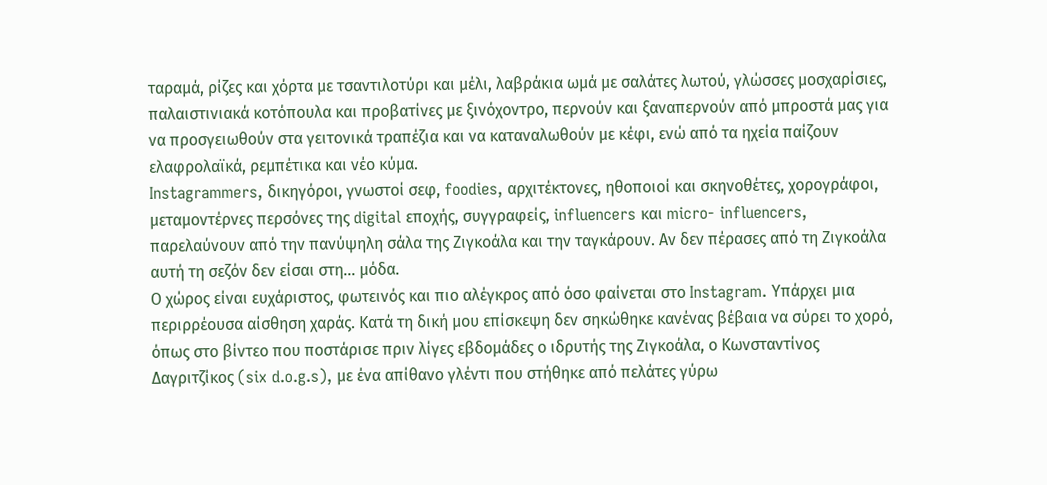ταραμά, ρίζες και χόρτα με τσαντιλοτύρι και μέλι, λαβράκια ωμά με σαλάτες λωτού, γλώσσες μοσχαρίσιες, παλαιστινιακά κοτόπουλα και προβατίνες με ξινόχοντρο, περνούν και ξαναπερνούν από μπροστά μας για να προσγειωθούν στα γειτονικά τραπέζια και να καταναλωθούν με κέφι, ενώ από τα ηχεία παίζουν ελαφρολαϊκά, ρεμπέτικα και νέο κύμα.
Instagrammers, δικηγόροι, γνωστοί σεφ, foodies, αρχιτέκτονες, ηθοποιοί και σκηνοθέτες, χορογράφοι, μεταμοντέρνες περσόνες της digital εποχής, συγγραφείς, influencers και micro- influencers, παρελαύνουν από την πανύψηλη σάλα της Ζιγκοάλα και την ταγκάρουν. Αν δεν πέρασες από τη Ζιγκοάλα αυτή τη σεζόν δεν είσαι στη... μόδα.
Ο χώρος είναι ευχάριστος, φωτεινός και πιο αλέγκρος από όσο φαίνεται στο Instagram. Υπάρχει μια περιρρέουσα αίσθηση χαράς. Κατά τη δική μου επίσκεψη δεν σηκώθηκε κανένας βέβαια να σύρει το χορό, όπως στο βίντεο που ποστάρισε πριν λίγες εβδομάδες ο ιδρυτής της Ζιγκοάλα, ο Κωνσταντίνος Δαγριτζίκος (six d.o.g.s), με ένα απίθανο γλέντι που στήθηκε από πελάτες γύρω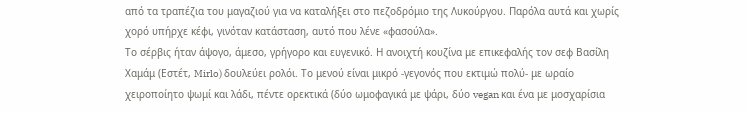από τα τραπέζια του μαγαζιού για να καταλήξει στο πεζοδρόμιο της Λυκούργου. Παρόλα αυτά και χωρίς χορό υπήρχε κέφι, γινόταν κατάσταση, αυτό που λένε «φασούλα».
Το σέρβις ήταν άψογο, άμεσο, γρήγορο και ευγενικό. Η ανοιχτή κουζίνα με επικεφαλής τον σεφ Βασίλη Χαμάμ (Εστέτ, Mirlo) δουλεύει ρολόι. Το μενού είναι μικρό -γεγονός που εκτιμώ πολύ- με ωραίο χειροποίητο ψωμί και λάδι, πέντε ορεκτικά (δύο ωμοφαγικά με ψάρι, δύο vegan και ένα με μοσχαρίσια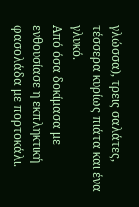γλώσσα), τρεις σαλάτες, τέσσερα κυρίως πιάτα και ένα γλυκό.
Από όσα δοκίμασα με ενθουσίασε η εκπληκτική φασολάδα με πορτοκάλι.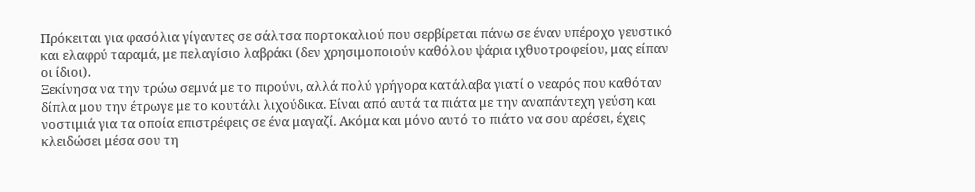Πρόκειται για φασόλια γίγαντες σε σάλτσα πορτοκαλιού που σερβίρεται πάνω σε έναν υπέροχο γευστικό και ελαφρύ ταραμά, με πελαγίσιο λαβράκι (δεν χρησιμοποιούν καθόλου ψάρια ιχθυοτροφείου, μας είπαν οι ίδιοι).
Ξεκίνησα να την τρώω σεμνά με το πιρούνι, αλλά πολύ γρήγορα κατάλαβα γιατί ο νεαρός που καθόταν δίπλα μου την έτρωγε με το κουτάλι λιχούδικα. Είναι από αυτά τα πιάτα με την αναπάντεχη γεύση και νοστιμιά για τα οποία επιστρέφεις σε ένα μαγαζί. Ακόμα και μόνο αυτό το πιάτο να σου αρέσει, έχεις κλειδώσει μέσα σου τη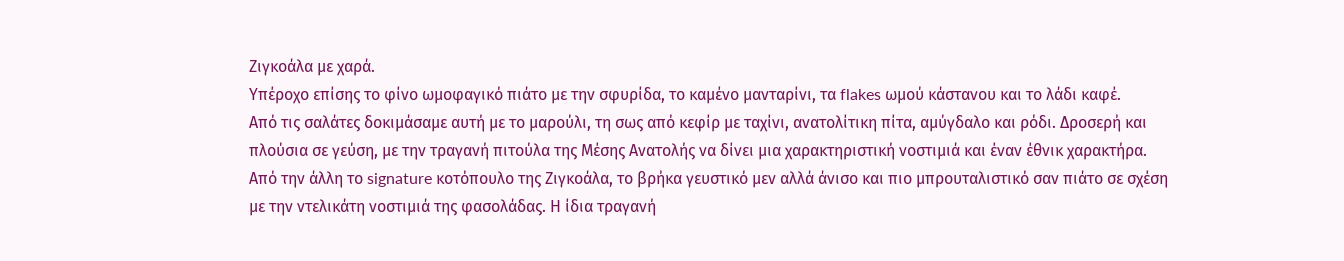Ζιγκοάλα με χαρά.
Υπέροχο επίσης το φίνο ωμοφαγικό πιάτο με την σφυρίδα, το καμένο μανταρίνι, τα flakes ωμoύ κάστανου και το λάδι καφέ.
Από τις σαλάτες δοκιμάσαμε αυτή με το μαρούλι, τη σως από κεφίρ με ταχίνι, ανατολίτικη πίτα, αμύγδαλο και ρόδι. Δροσερή και πλούσια σε γεύση, με την τραγανή πιτούλα της Μέσης Ανατολής να δίνει μια χαρακτηριστική νοστιμιά και έναν έθνικ χαρακτήρα.
Από την άλλη το signature κοτόπουλο της Ζιγκοάλα, το βρήκα γευστικό μεν αλλά άνισο και πιο μπρουταλιστικό σαν πιάτο σε σχέση με την ντελικάτη νοστιμιά της φασολάδας. Η ίδια τραγανή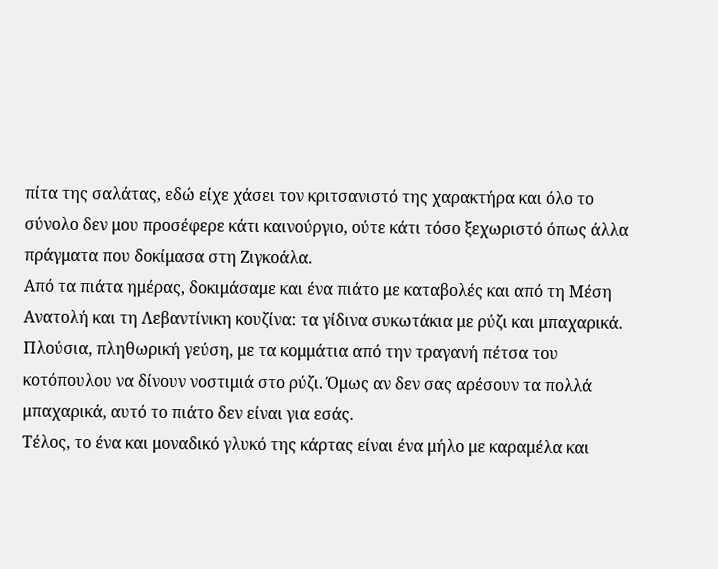πίτα της σαλάτας, εδώ είχε χάσει τον κριτσανιστό της χαρακτήρα και όλο το σύνολο δεν μου προσέφερε κάτι καινούργιο, ούτε κάτι τόσο ξεχωριστό όπως άλλα πράγματα που δοκίμασα στη Ζιγκοάλα.
Από τα πιάτα ημέρας, δοκιμάσαμε και ένα πιάτο με καταβολές και από τη Μέση Ανατολή και τη Λεβαντίνικη κουζίνα: τα γίδινα συκωτάκια με ρύζι και μπαχαρικά. Πλούσια, πληθωρική γεύση, με τα κομμάτια από την τραγανή πέτσα του κοτόπουλου να δίνουν νοστιμιά στο ρύζι. Όμως αν δεν σας αρέσουν τα πολλά μπαχαρικά, αυτό το πιάτο δεν είναι για εσάς.
Τέλος, το ένα και μοναδικό γλυκό της κάρτας είναι ένα μήλο με καραμέλα και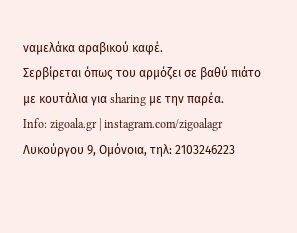ναμελάκα αραβικού καφέ.
Σερβίρεται όπως του αρμόζει σε βαθύ πιάτο με κουτάλια για sharing με την παρέα.
Info: zigoala.gr | instagram.com/zigoalagr
Λυκούργου 9, Ομόνοια, τηλ: 2103246223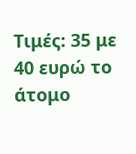Τιμές: 35 με 40 ευρώ το άτομο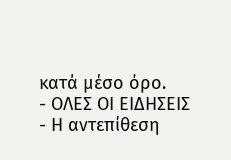κατά μέσο όρο.
- ΟΛΕΣ ΟΙ ΕΙΔΗΣΕΙΣ
- Η αντεπίθεση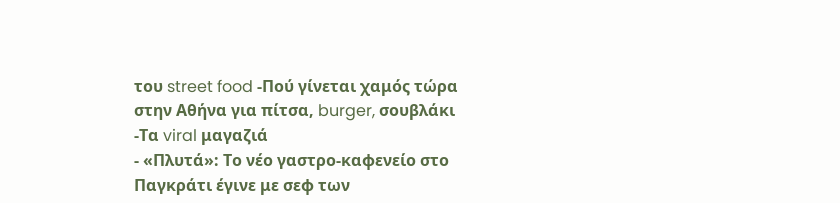του street food -Πού γίνεται χαμός τώρα στην Αθήνα για πίτσα, burger, σουβλάκι -Τα viral μαγαζιά
- «Πλυτά»: Το νέο γαστρο-καφενείο στο Παγκράτι έγινε με σεφ των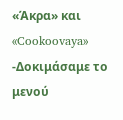«Άκρα» και «Cookoovaya» -Δοκιμάσαμε το μενού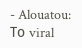- Alouatou: Το viral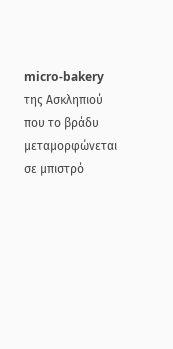micro-bakery της Ασκληπιού που το βράδυ μεταμορφώνεται σε μπιστρό